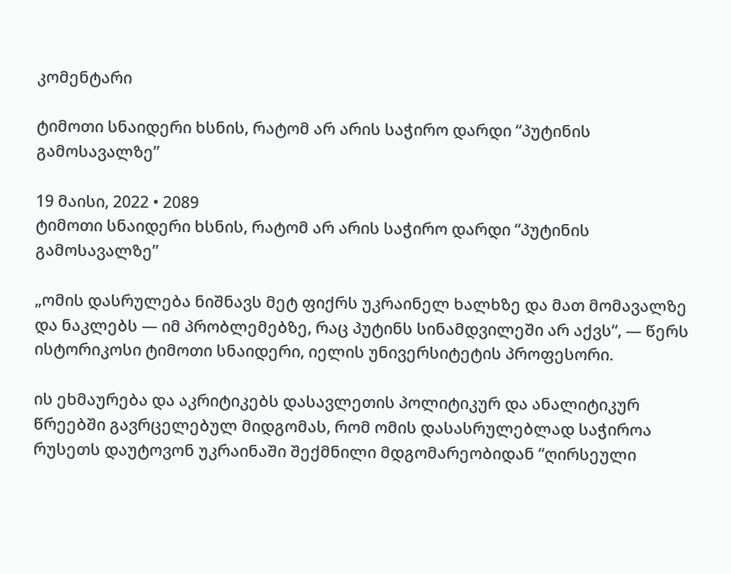კომენტარი

ტიმოთი სნაიდერი ხსნის, რატომ არ არის საჭირო დარდი “პუტინის გამოსავალზე”

19 მაისი, 2022 • 2089
ტიმოთი სნაიდერი ხსნის, რატომ არ არის საჭირო დარდი “პუტინის გამოსავალზე”

„ომის დასრულება ნიშნავს მეტ ფიქრს უკრაინელ ხალხზე და მათ მომავალზე და ნაკლებს — იმ პრობლემებზე, რაც პუტინს სინამდვილეში არ აქვს“, — წერს ისტორიკოსი ტიმოთი სნაიდერი, იელის უნივერსიტეტის პროფესორი.

ის ეხმაურება და აკრიტიკებს დასავლეთის პოლიტიკურ და ანალიტიკურ წრეებში გავრცელებულ მიდგომას, რომ ომის დასასრულებლად საჭიროა რუსეთს დაუტოვონ უკრაინაში შექმნილი მდგომარეობიდან “ღირსეული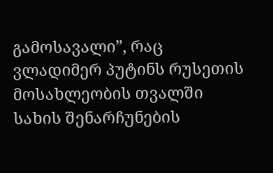გამოსავალი”, რაც ვლადიმერ პუტინს რუსეთის მოსახლეობის თვალში სახის შენარჩუნების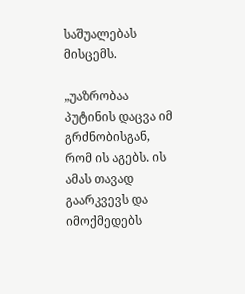საშუალებას მისცემს.

„უაზრობაა პუტინის დაცვა იმ გრძნობისგან, რომ ის აგებს. ის ამას თავად გაარკვევს და იმოქმედებს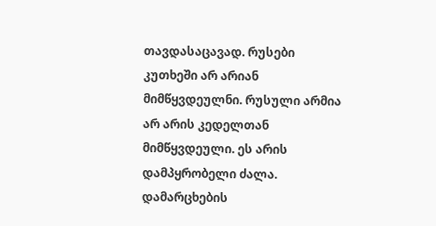თავდასაცავად. რუსები კუთხეში არ არიან მიმწყვდეულნი. რუსული არმია არ არის კედელთან მიმწყვდეული. ეს არის დამპყრობელი ძალა. დამარცხების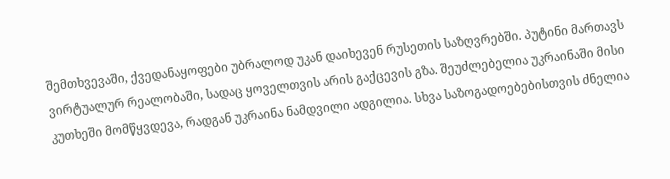შემთხვევაში, ქვედანაყოფები უბრალოდ უკან დაიხევენ რუსეთის საზღვრებში. პუტინი მართავს ვირტუალურ რეალობაში, სადაც ყოველთვის არის გაქცევის გზა. შეუძლებელია უკრაინაში მისი კუთხეში მომწყვდევა, რადგან უკრაინა ნამდვილი ადგილია. სხვა საზოგადოებებისთვის ძნელია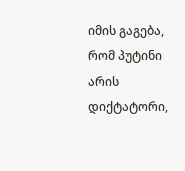იმის გაგება, რომ პუტინი არის დიქტატორი,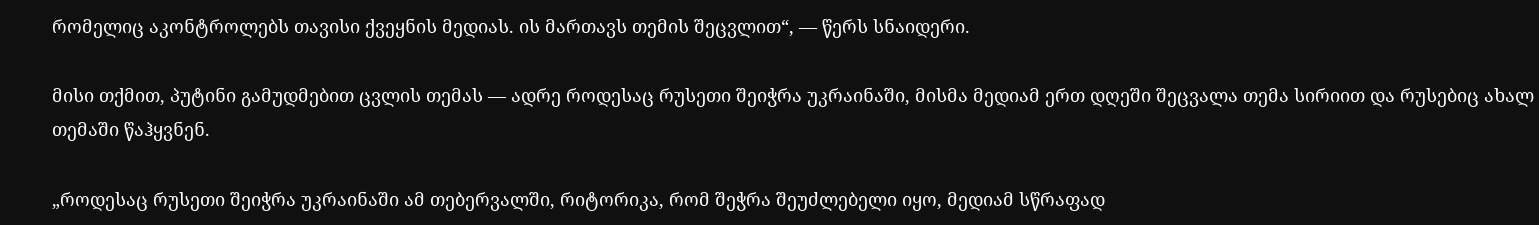რომელიც აკონტროლებს თავისი ქვეყნის მედიას. ის მართავს თემის შეცვლით“, — წერს სნაიდერი.

მისი თქმით, პუტინი გამუდმებით ცვლის თემას — ადრე როდესაც რუსეთი შეიჭრა უკრაინაში, მისმა მედიამ ერთ დღეში შეცვალა თემა სირიით და რუსებიც ახალ თემაში წაჰყვნენ.

„როდესაც რუსეთი შეიჭრა უკრაინაში ამ თებერვალში, რიტორიკა, რომ შეჭრა შეუძლებელი იყო, მედიამ სწრაფად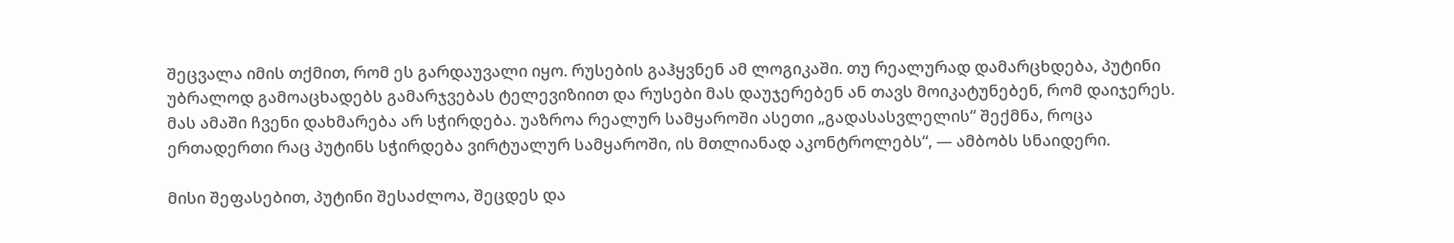შეცვალა იმის თქმით, რომ ეს გარდაუვალი იყო. რუსების გაჰყვნენ ამ ლოგიკაში. თუ რეალურად დამარცხდება, პუტინი უბრალოდ გამოაცხადებს გამარჯვებას ტელევიზიით და რუსები მას დაუჯერებენ ან თავს მოიკატუნებენ, რომ დაიჯერეს. მას ამაში ჩვენი დახმარება არ სჭირდება. უაზროა რეალურ სამყაროში ასეთი „გადასასვლელის“ შექმნა, როცა ერთადერთი რაც პუტინს სჭირდება ვირტუალურ სამყაროში, ის მთლიანად აკონტროლებს“, — ამბობს სნაიდერი.

მისი შეფასებით, პუტინი შესაძლოა, შეცდეს და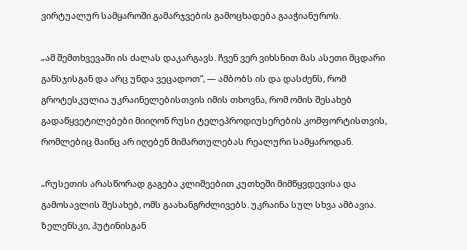ვირტუალურ სამყაროში გამარჯვების გამოცხადება გააჭიანუროს.

„ამ შემთხვევაში ის ძალას დაკარგავს. ჩვენ ვერ ვიხსნით მას ასეთი მცდარი განსჯისგან და არც უნდა ვეცადოთ“, — ამბობს ის და დასძენს, რომ გროტესკულია უკრაინელებისთვის იმის თხოვნა, რომ ომის შესახებ გადაწყვეტილებები მიიღონ რუსი ტელეპროდიუსერების კომფორტისთვის, რომლებიც მაინც არ იღებენ მიმართულებას რეალური სამყაროდან.

„რუსეთის არასწორად გაგება კლიშეებით კუთხეში მიმწყვდევისა და გამოსავლის შესახებ, ომს გაახანგრძლივებს. უკრაინა სულ სხვა ამბავია. ზელენსკი, პუტინისგან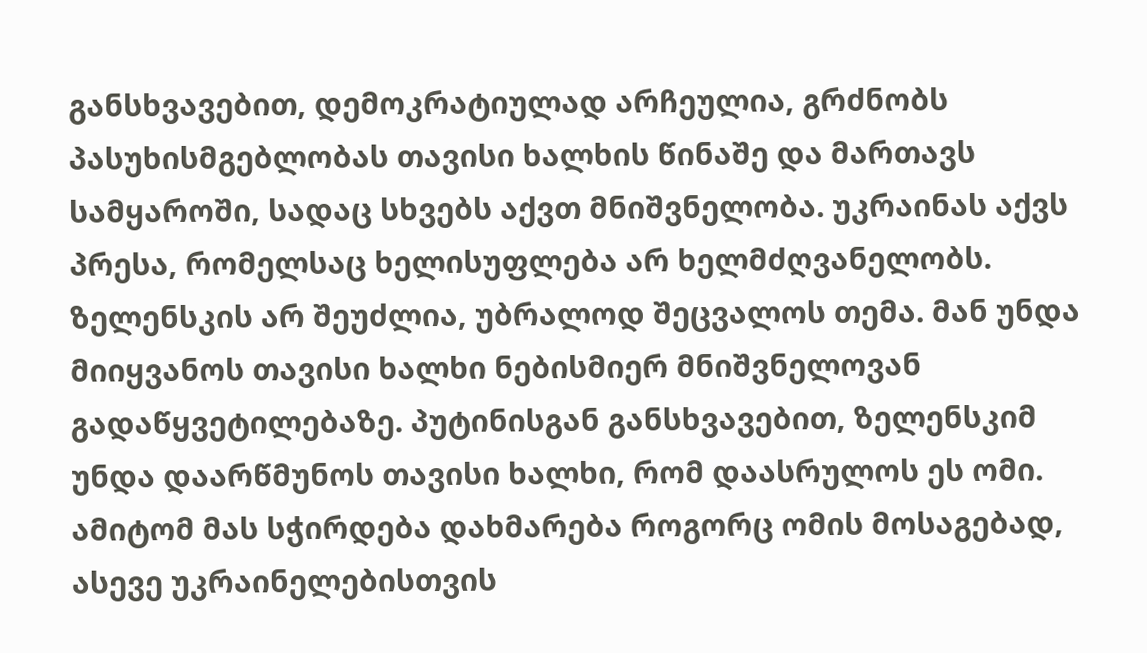განსხვავებით, დემოკრატიულად არჩეულია, გრძნობს პასუხისმგებლობას თავისი ხალხის წინაშე და მართავს სამყაროში, სადაც სხვებს აქვთ მნიშვნელობა. უკრაინას აქვს პრესა, რომელსაც ხელისუფლება არ ხელმძღვანელობს. ზელენსკის არ შეუძლია, უბრალოდ შეცვალოს თემა. მან უნდა მიიყვანოს თავისი ხალხი ნებისმიერ მნიშვნელოვან გადაწყვეტილებაზე. პუტინისგან განსხვავებით, ზელენსკიმ უნდა დაარწმუნოს თავისი ხალხი, რომ დაასრულოს ეს ომი. ამიტომ მას სჭირდება დახმარება როგორც ომის მოსაგებად, ასევე უკრაინელებისთვის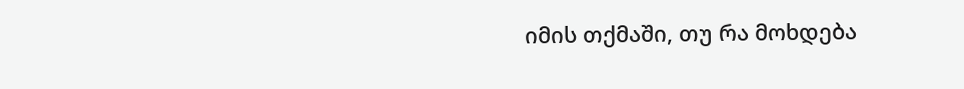იმის თქმაში, თუ რა მოხდება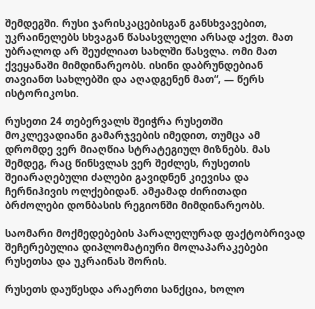შემდეგში. რუსი ჯარისკაცებისგან განსხვავებით, უკრაინელებს სხვაგან წასასვლელი არსად აქვთ. მათ უბრალოდ არ შეუძლიათ სახლში წასვლა. ომი მათ ქვეყანაში მიმდინარეობს. ისინი დაბრუნდებიან თავიანთ სახლებში და აღადგენენ მათ“, — წერს ისტორიკოსი.

რუსეთი 24 თებერვალს შეიჭრა რუსეთში მოკლევადიანი გამარჯვების იმედით, თუმცა ამ დრომდე ვერ მიაღწია სტრატეგიულ მიზნებს. მას შემდეგ, რაც წინსვლას ვერ შეძლეს, რუსეთის შეიარაღებული ძალები გავიდნენ კიევისა და ჩერნიჰივის ოლქებიდან. ამჟამად ძირითადი ბრძოლები დონბასის რეგიონში მიმდინარეობს.

საომარი მოქმედებების პარალელურად ფაქტობრივად შეჩერებულია დიპლომატიური მოლაპარაკებები რუსეთსა და უკრაინას შორის.

რუსეთს დაუწესდა არაერთი სანქცია, ხოლო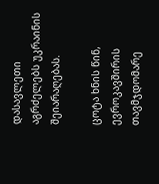დასავლეთი აგრძელებს უკრაინის შეიარაღებას.

ცოტა ხნის წინ, ევროკავშირის თავმჯდომარე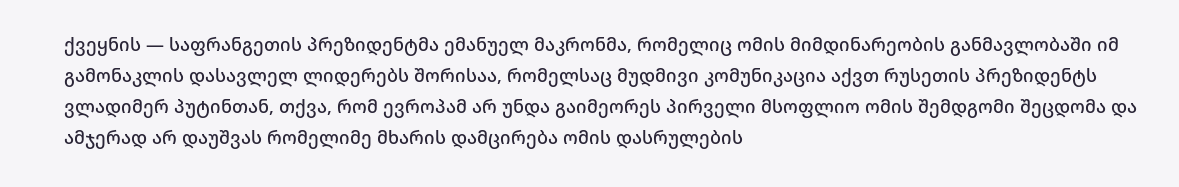ქვეყნის — საფრანგეთის პრეზიდენტმა ემანუელ მაკრონმა, რომელიც ომის მიმდინარეობის განმავლობაში იმ გამონაკლის დასავლელ ლიდერებს შორისაა, რომელსაც მუდმივი კომუნიკაცია აქვთ რუსეთის პრეზიდენტს ვლადიმერ პუტინთან, თქვა, რომ ევროპამ არ უნდა გაიმეორეს პირველი მსოფლიო ომის შემდგომი შეცდომა და ამჯერად არ დაუშვას რომელიმე მხარის დამცირება ომის დასრულების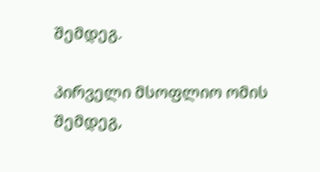შემდეგ.

პირველი მსოფლიო ომის შემდეგ,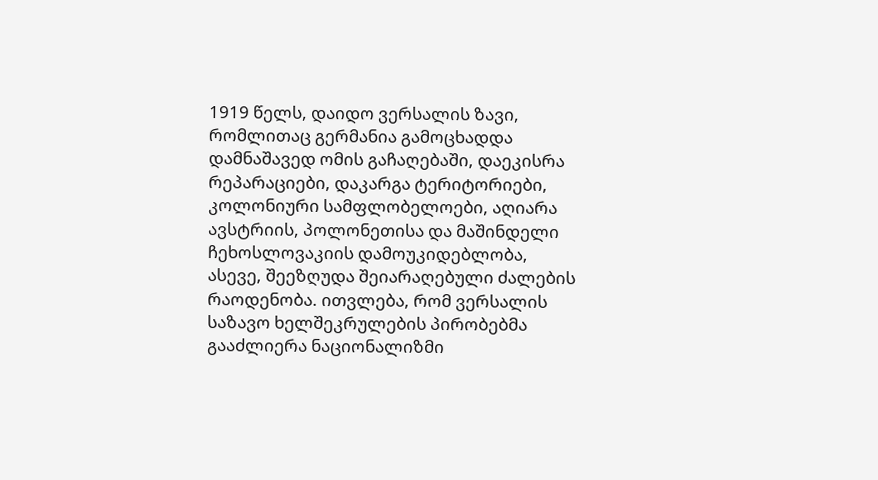1919 წელს, დაიდო ვერსალის ზავი, რომლითაც გერმანია გამოცხადდა დამნაშავედ ომის გაჩაღებაში, დაეკისრა რეპარაციები, დაკარგა ტერიტორიები, კოლონიური სამფლობელოები, აღიარა ავსტრიის, პოლონეთისა და მაშინდელი ჩეხოსლოვაკიის დამოუკიდებლობა, ასევე, შეეზღუდა შეიარაღებული ძალების რაოდენობა. ითვლება, რომ ვერსალის საზავო ხელშეკრულების პირობებმა გააძლიერა ნაციონალიზმი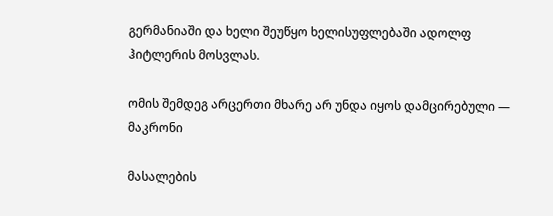გერმანიაში და ხელი შეუწყო ხელისუფლებაში ადოლფ ჰიტლერის მოსვლას.

ომის შემდეგ არცერთი მხარე არ უნდა იყოს დამცირებული — მაკრონი

მასალების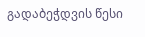გადაბეჭდვის წესი